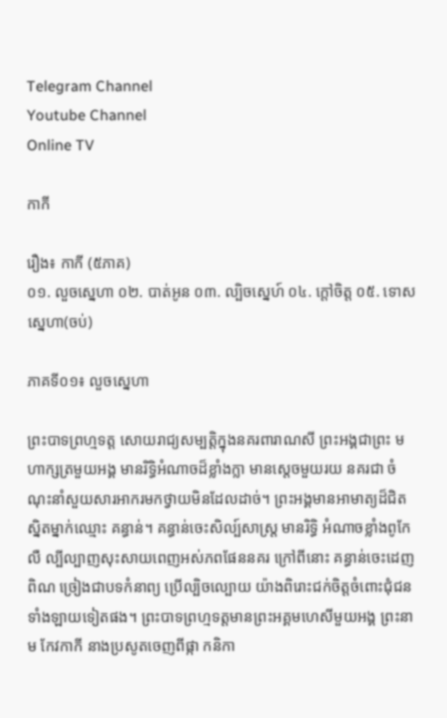Telegram Channel
Youtube Channel
Online TV

កាកី

រឿង៖ កាកី (៥ភាគ)
០១. លួចស្នេហា ០២. បាត់អូន ០៣. ល្បិចស្នេហ៍ ០៤. ក្ដៅចិត្ដ ០៥. ទោសស្នេហា(ចប់)

ភាគទី០១៖ លួចស្នេហា

ព្រះបាទព្រហ្មទត្ដ សោយរាជ្យសម្បត្ដិក្នុងនគរពារាណសី ព្រះអង្គជាព្រះ មហាក្សត្រមួយអង្គ មានរិទ្ធិអំណាចដ៏ខ្លាំងក្លា មានស្ដេចមួយរយ នគរជា ចំណុះនាំសួយសារអាករមកថ្វាយមិនដែលដាច់។ ព្រះអង្គមានអាមាត្យដ៏ជិត ស្និតម្នាក់ឈ្មោះ គន្ធាន់។ គន្ធាន់ចេះសិល្ប៍សាស្រ្ដ មានរិទ្ធិ អំណាចខ្លាំងពូកែលឺ ល្បីល្បាញសុះសាយពេញអស់ភពផែននគរ ក្រៅពីនោះ គន្ធាន់ចេះដេញ ពិណ ច្រៀងជាបទកំនាព្យ ប្រើល្បិចល្បោយ យ៉ាងពិរោះជក់ចិត្ដចំពោះជុំជន ទាំងឡាយទៀតផង។ ព្រះបាទព្រហ្មទត្ដមានព្រះអគ្គមហេសីមួយអង្គ ព្រះនាម កែវកាកី នាងប្រសូតចេញពីផ្កា កនិកា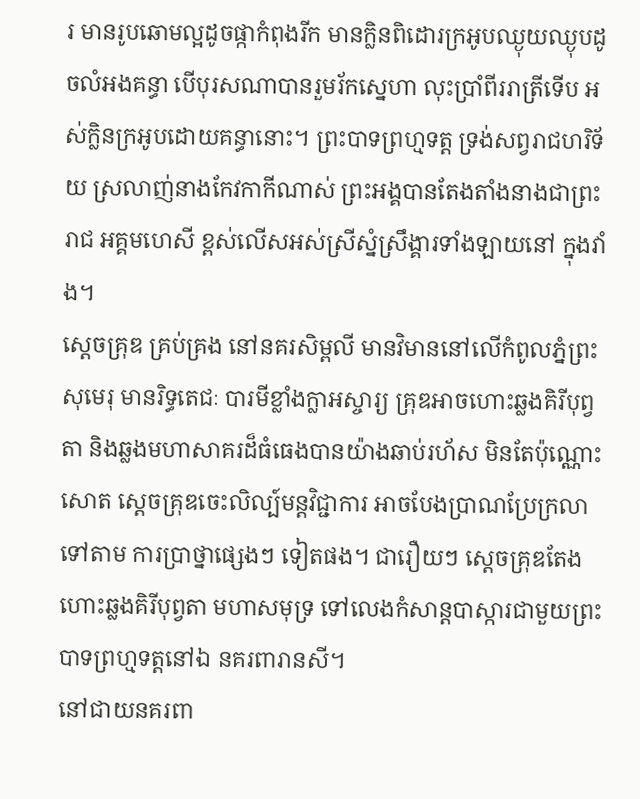រ មានរូបឆោមល្អដូចផ្កាកំពុងរីក មានក្លិនពិដោរក្រអូបឈ្ងុយឈ្ងុបដូចលំអងគន្ធា បើបុរសណាបានរួមរ័កស្នេហា លុះប្រាំពីររាត្រីទើប អស់ក្លិនក្រអូបដោយគន្ធានោះ។ ព្រះបាទព្រហ្មទត្ដ ទ្រង់សព្វរាជហរិទ័យ ស្រលាញ់នាងកែវកាកីណាស់ ព្រះអង្គបានតែងតាំងនាងជាព្រះរាជ អគ្គមហេសី ខ្ពស់លើសអស់ស្រីស្នំស្រឹង្គារទាំងឡាយនៅ ក្នុងវាំង។
ស្ដេចគ្រុឌ គ្រប់គ្រង នៅនគរសិម្ពលី មានវិមាននៅលើកំពូលភ្នំព្រះសុមេរុ មានរិទ្ធតេជៈ បារមីខ្លាំងក្លាអស្ចារ្យ គ្រុឌអាចហោះឆ្លងគិរីបុព្វតា និងឆ្លងមហាសាគរដ៏ធំធេងបានយ៉ាងឆាប់រហ័ស មិនតែប៉ុណ្ណោះសោត ស្ដេចគ្រុឌចេះលិល្ប៍មន្ដវិជ្ជាការ អាចបែងប្រាណប្រែក្រលាទៅតាម ការប្រាថ្នាផ្សេងៗ ទៀតផង។ ជារឿយៗ ស្ដេចគ្រុឌតែងហោះឆ្លងគិរីបុព្វតា មហាសមុទ្រ ទៅលេងកំសាន្ដបាស្ការជាមួយព្រះបាទព្រហ្មទត្ដនៅឯ នគរពារានសី។
នៅជាយនគរពា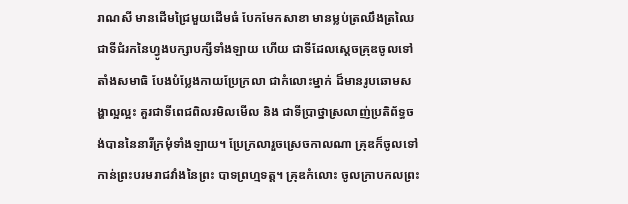រាណសី មានដើមជ្រៃមួយដើមធំ បែកមែកសាខា មានម្លប់ត្រឈឹងត្រឈៃ ជាទីជំរកនៃហ្វូងបក្សាបក្សីទាំងឡាយ ហើយ ជាទីដែលស្ដេចគ្រុឌចូលទៅតាំងសមាធិ បែងបំប្លែងកាយប្រែក្រលា ជាកំលោះម្នាក់ ដ៏មានរូបឆោមសង្ហាល្អល្អះ គួរជាទីពេជពិលរមិលមើល និង ជាទីប្រាថ្នាស្រលាញ់ប្រតិព័ទ្ធចង់បាននៃនារីក្រមុំទាំងឡាយ។ ប្រែក្រលារួចស្រេចកាលណា គ្រុឌក៏ចូលទៅកាន់ព្រះបរមរាជវាំងនៃព្រះ បាទព្រហ្មទត្ដ។ គ្រុឌកំលោះ ចូលក្រាបកលព្រះ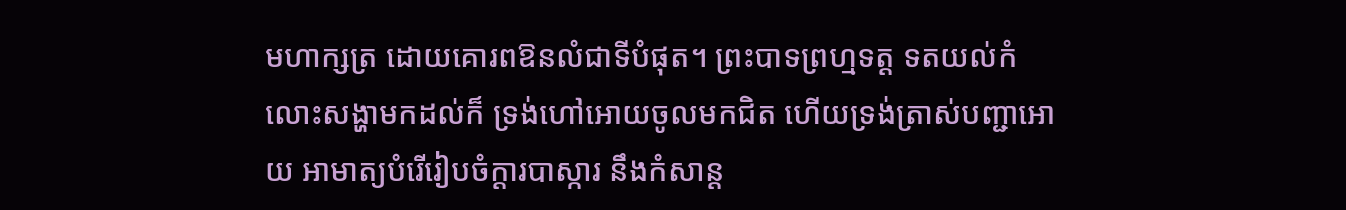មហាក្សត្រ ដោយគោរពឱនលំជាទីបំផុត។ ព្រះបាទព្រហ្មទត្ដ ទតយល់កំលោះសង្ហាមកដល់ក៏ ទ្រង់ហៅអោយចូលមកជិត ហើយទ្រង់ត្រាស់បញ្ជាអោយ អាមាត្យបំរើរៀបចំក្ដារបាស្ការ នឹងកំសាន្ដ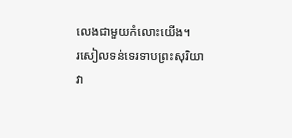លេងជាមួយកំលោះយើង។
រសៀលទន់ទេរទាបព្រះសុរិយា វា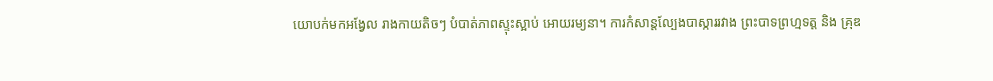យោបក់មកអង្វែល រាងកាយតិចៗ បំបាត់ភាពស្ទុះស្អាប់ អោយរម្យនា។ ការកំសាន្ដល្បែងបាស្ការរវាង ព្រះបាទព្រហ្មទត្ដ និង គ្រុឌ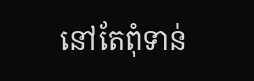នៅតែពុំទាន់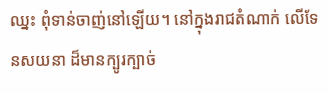ឈ្នះ ពុំទាន់ចាញ់នៅឡើយ។ នៅក្នុងរាជតំណាក់ លើទែនសយនា ដ៏មានក្បូរក្បាច់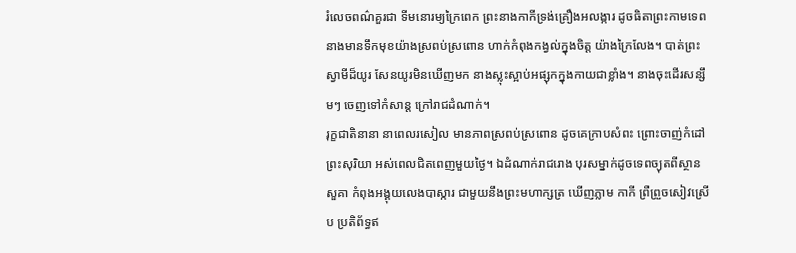រំលេចពណ៌គួរជា ទីមនោរម្យក្រៃពេក ព្រះនាងកាកីទ្រង់គ្រឿងអលង្ការ ដូចធិតាព្រះកាមទេព នាងមានទឹកមុខយ៉ាងស្រពប់ស្រពោន ហាក់កំពុងកង្វល់ក្នុងចិត្ដ យ៉ាងក្រៃលែង។ បាត់ព្រះស្វាមីដ៏យូរ សែនយូរមិនឃើញមក នាងស្លុះស្អាប់អផ្សុកក្នុងកាយជាខ្លាំង។ នាងចុះដើរសន្សឹមៗ ចេញទៅកំសាន្ដ ក្រៅរាជដំណាក់។
រុក្ខជាតិនានា នាពេលរសៀល មានភាពស្រពប់ស្រពោន ដូចគេក្រាបសំពះ ព្រោះចាញ់កំដៅព្រះសុរិយា អស់ពេលជិតពេញមួយថ្ងៃ។ ឯដំណាក់រាជរោង បុរសម្នាក់ដូចទេពច្យុតពីស្ថានសួគា កំពុងអង្គុយលេងបាស្ការ ជាមួយនឹងព្រះមហាក្សត្រ ឃើញភ្លាម កាកី ព្រឺព្រួចសៀវស្រើប ប្រតិព័ទ្ធឥ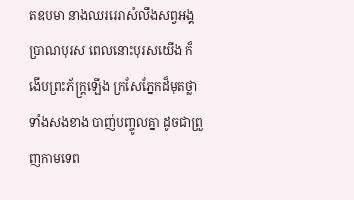តឧបមា នាងឈររេរាសំលឹងសព្វអង្គប្រាណបុរស ពេលនោះបុរសយើង ក៏ងើបព្រះភ័ក្រ្ដឡើង ក្រសែភ្នែកដ៏មុតថ្លាទាំងសងខាង បាញ់បញ្ចូលគ្នា ដូចជាព្រួញកាមទេព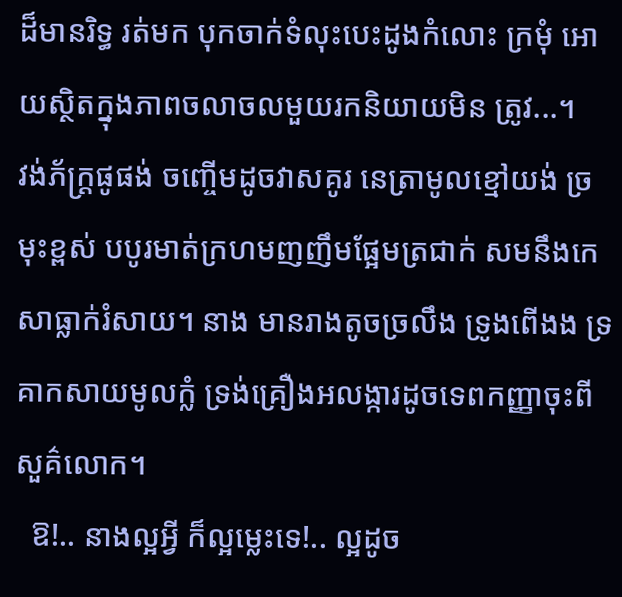ដ៏មានរិទ្ធ រត់មក បុកចាក់ទំលុះបេះដូងកំលោះ ក្រមុំ អោយស្ថិតក្នុងភាពចលាចលមួយរកនិយាយមិន ត្រូវ...។
វង់ភ័ក្រ្ដផូផង់ ចញ្ចើមដូចវាសគូរ នេត្រាមូលខ្មៅយង់ ច្រមុះខ្ពស់ បបូរមាត់ក្រហមញញឹមផ្អែមត្រជាក់ សមនឹងកេសាធ្លាក់រំសាយ។ នាង មានរាងតូចច្រលឹង ទ្រូងពើងង ទ្រគាកសាយមូលក្លំ ទ្រង់គ្រឿងអលង្ការដូចទេពកញ្ញាចុះពីសួគ៌លោក។
  ឱ!.. នាងល្អអ្វី ក៏ល្អម្លេះទេ!.. ល្អដូច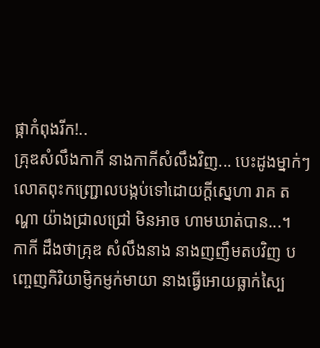ផ្កាកំពុងរីក!..
គ្រុឌសំលឹងកាកី នាងកាកីសំលឹងវិញ... បេះដូងម្នាក់ៗ លោតពុះកញ្ជ្រោលបង្កប់ទៅដោយក្ដីស្នេហា រាគ តណ្ហា យ៉ាងជ្រាលជ្រៅ មិនអាច ហាមឃាត់បាន...។
កាកី ដឹងថាគ្រុឌ សំលឹងនាង នាងញញឹមតបវិញ បញ្ចេញកិរិយាម្ញិកម្ញក់មាយា នាងធ្វើអោយធ្លាក់ស្បៃ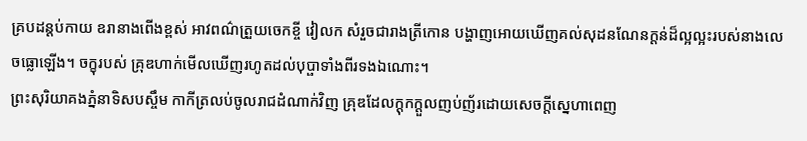គ្របដន្ដប់កាយ ឧរានាងពើងខ្ពស់ អាវពណ៌ត្រួយចេកខ្ចី វៀលក សំរួចជារាងត្រីកោន បង្ហាញអោយឃើញគល់សុដនណែនក្ដន់ដ៏ល្អល្អះរបស់នាងលេចធ្លោឡើង។ ចក្ខុរបស់ គ្រុឌហាក់មើលឃើញរហូតដល់បុប្ផាទាំងពីរទងឯណោះ។
ព្រះសុរិយាគងភ្នំនាទិសបស្ចឹម កាកីត្រលប់ចូលរាជដំណាក់វិញ គ្រុឌដែលក្ដុកក្ដួលញប់ញ័រដោយសេចក្ដីស្នេហាពេញ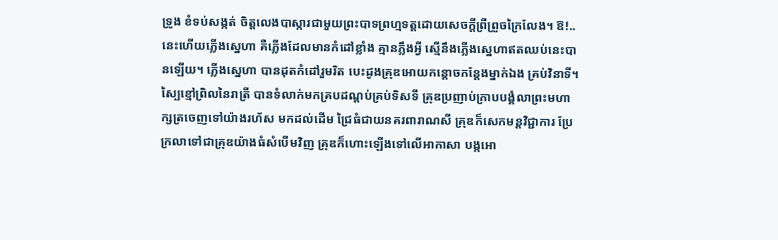ទ្រូង ខំទប់សង្កត់ ចិត្ដលេងបាស្ការជាមួយព្រះបាទព្រហ្មទត្ដដោយសេចក្ដីព្រឺព្រួចក្រៃលែង។ ឱ!.. នេះហើយភ្លើងស្នេហា គឺភ្លើងដែលមានកំដៅខ្លាំង គ្មានភ្លឹងអ្វី ស្មើនឹងភ្លើងស្នេហាឥតឈប់នេះបានឡើយ។ ភ្លើងស្នេហា បានដុតកំដៅរួមរិត បេះដូងគ្រុឌអោយកន្ដោចកន្ដែងម្នាក់ឯង គ្រប់វិនាទី។
ស្បៃខ្មៅព្រិលនៃរាត្រី បានទំលាក់មកគ្របដណ្ដប់គ្រប់ទិសទី គ្រុឌប្រញាប់ក្រាបបង្គំលាព្រះមហាក្សត្រចេញទៅយ៉ាងរហ័ស មកដល់ដើម ជ្រៃធំជាយនគរពារាណសី គ្រុឌក៏សេកមន្ដវិជ្ជាការ ប្រែក្រលាទៅជាគ្រុឌយ៉ាងធំសំបើមវិញ គ្រុឌក៏ហោះឡើងទៅលើអាកាសា បង្កអោ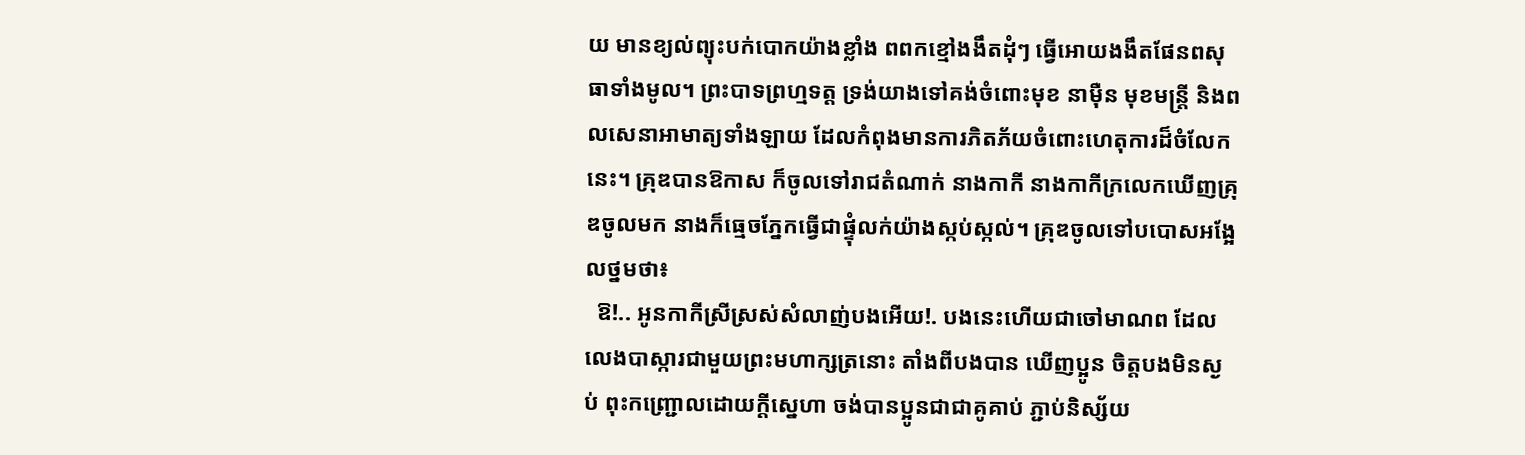យ មានខ្យល់ព្យុះបក់បោកយ៉ាងខ្លាំង ពពកខ្មៅងងឹតដុំៗ ធ្វើអោយងងឹតផែនពសុធាទាំងមូល។ ព្រះបាទព្រហ្មទត្ដ ទ្រង់យាងទៅគង់ចំពោះមុខ នាម៉ឺន មុខមន្រ្ដី និងពលសេនាអាមាត្យទាំងឡាយ ដែលកំពុងមានការភិតភ័យចំពោះហេតុការដ៏ចំលែកនេះ។ គ្រុឌបានឱកាស ក៏ចូលទៅរាជតំណាក់ នាងកាកី នាងកាកីក្រលេកឃើញគ្រុឌចូលមក នាងក៏ធ្មេចភ្នែកធ្វើជាផ្ទុំលក់យ៉ាងស្កប់ស្កល់។ គ្រុឌចូលទៅបបោសអង្អែលថ្នមថា៖
  ឱ!.. អូនកាកីស្រីស្រស់សំលាញ់បងអើយ!. បងនេះហើយជាចៅមាណព ដែលលេងបាស្ការជាមួយព្រះមហាក្សត្រនោះ តាំងពីបងបាន ឃើញប្អូន ចិត្ដបងមិនស្ងប់ ពុះកញ្ជ្រោលដោយក្ដីស្នេហា ចង់បានប្អូនជាជាគូគាប់ ភ្ជាប់និស្ស័យ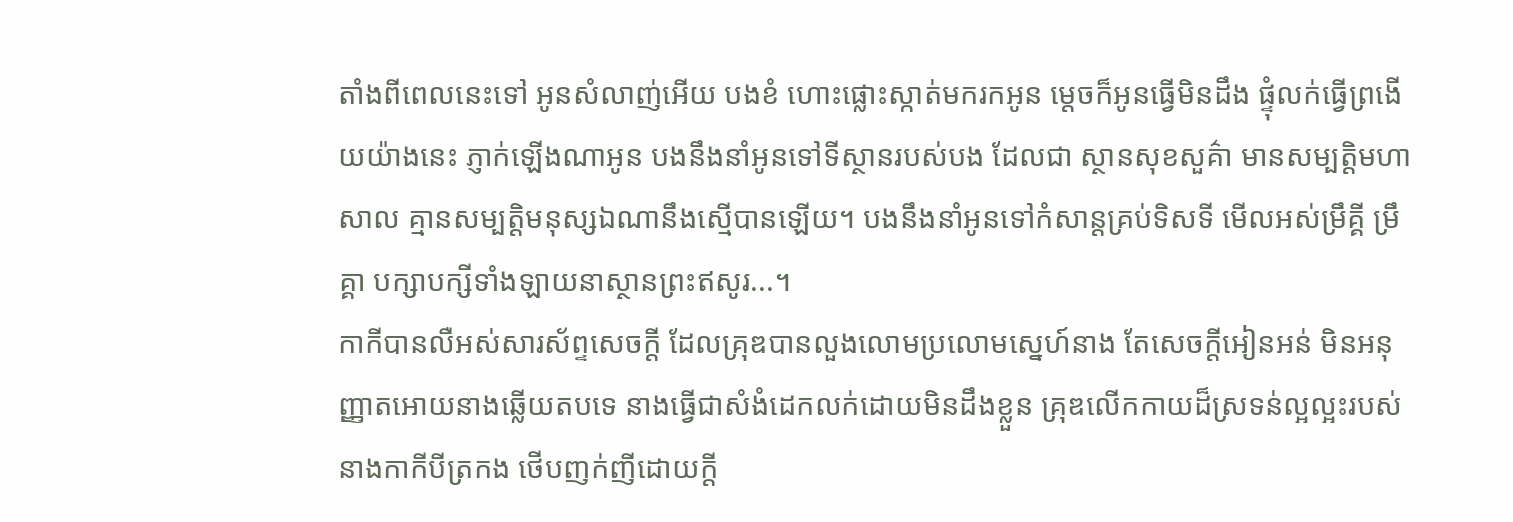តាំងពីពេលនេះទៅ អូនសំលាញ់អើយ បងខំ ហោះផ្លោះស្កាត់មករកអូន ម្ដេចក៏អូនធ្វើមិនដឹង ផ្ទុំលក់ធ្វើព្រងើយយ៉ាងនេះ ភ្ញាក់ឡើងណាអូន បងនឹងនាំអូនទៅទីស្ថានរបស់បង ដែលជា ស្ថានសុខសួគ៌ា មានសម្បត្ដិមហាសាល គ្មានសម្បត្ដិមនុស្សឯណានឹងស្មើបានឡើយ។ បងនឹងនាំអូនទៅកំសាន្ដគ្រប់ទិសទី មើលអស់ម្រឹគ្គី ម្រឹគ្គា បក្សាបក្សីទាំងឡាយនាស្ថានព្រះឥសូរ...។
កាកីបានលឺអស់សារស័ព្ទសេចក្ដី ដែលគ្រុឌបានលួងលោមប្រលោមស្នេហ៍នាង តែសេចក្ដីអៀនអន់ មិនអនុញ្ញាតអោយនាងឆ្លើយតបទេ នាងធ្វើជាសំងំដេកលក់ដោយមិនដឹងខ្លួន គ្រុឌលើកកាយដ៏ស្រទន់ល្អល្អះរបស់នាងកាកីបីត្រកង ថើបញក់ញីដោយក្ដី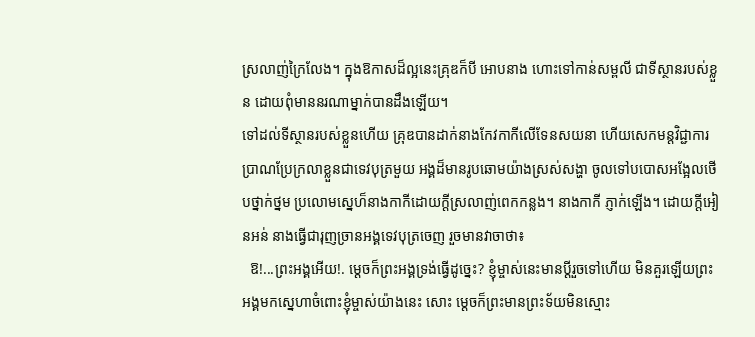ស្រលាញ់ក្រៃលែង។ ក្នុងឱកាសដ៏ល្អនេះគ្រុឌក៏បី អោបនាង ហោះទៅកាន់សម្ពលី ជាទីស្ថានរបស់ខ្លួន ដោយពុំមាននរណាម្នាក់បានដឹងឡើយ។
ទៅដល់ទីស្ថានរបស់ខ្លួនហើយ គ្រុឌបានដាក់នាងកែវកាកីលើទែនសយនា ហើយសេកមន្ដវិជ្ជាការ ប្រាណប្រែក្រលាខ្លួនជាទេវបុត្រមួយ អង្គដ៏មានរូបឆោមយ៉ាងស្រស់សង្ហា ចូលទៅបបោសអង្អែលថើបថ្នាក់ថ្នម ប្រលោមស្នេហ៏នាងកាកីដោយក្ដីស្រលាញ់ពេកកន្លង។ នាងកាកី ភ្ញាក់ឡើង។ ដោយក្ដីអៀនអន់ នាងធ្វើជារុញច្រានអង្គទេវបុត្រចេញ រួចមានវាចាថា៖
  ឱ!...ព្រះអង្គអើយ!. ម្ដេចក៏ព្រះអង្គទ្រង់ធ្វើដូច្នេះ? ខ្ញុំម្ចាស់នេះមានប្ដីរួចទៅហើយ មិនគួរឡើយព្រះអង្គមកស្នេហាចំពោះខ្ញុំម្ចាស់យ៉ាងនេះ សោះ ម្ដេចក៏ព្រះមានព្រះទ័យមិនស្មោះ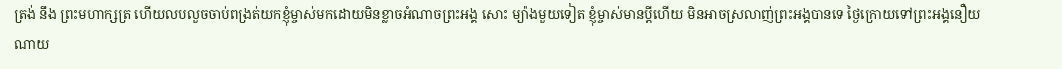ត្រង់ នឹង ព្រះមហាក្សត្រ ហើយលបលួចចាប់ពង្រត់យកខ្ញុំម្ចាស់មកដោយមិនខ្លាចអំណាចព្រះអង្គ សោះ ម្យ៉ាងមួយទៀត ខ្ញុំម្ចាស់មានប្ដីហើយ មិនអាចស្រលាញ់ព្រះអង្គបានទេ ថ្ងៃក្រោយទៅព្រះអង្គនឿយណាយ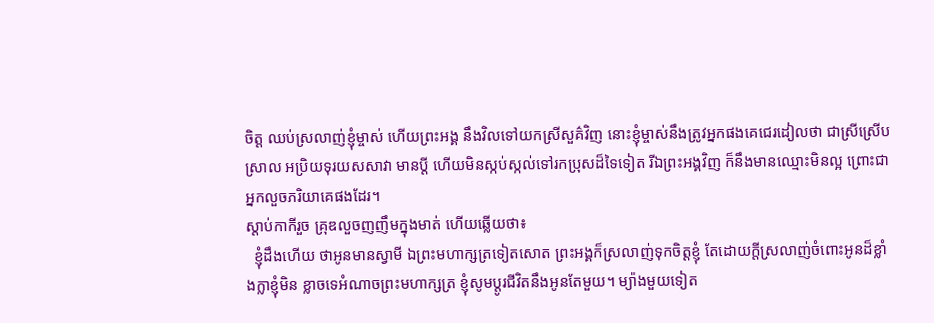ចិត្ដ ឈប់ស្រលាញ់ខ្ញុំម្ចាស់ ហើយព្រះអង្គ នឹងវិលទៅយកស្រីសួគ៌វិញ នោះខ្ញុំម្ចាស់នឹងត្រូវអ្នកផងគេជេរដៀលថា ជាស្រីស្រើបស្រាល អប្រិយទុរយសសាវា មានប្ដី ហើយមិនស្កប់ស្កល់ទៅរកប្រុសដ៏ទៃទៀត រីឯព្រះអង្គវិញ ក៏នឹងមានឈ្មោះមិនល្អ ព្រោះជាអ្នកលួចភរិយាគេផងដែរ។
ស្ដាប់កាកីរួច គ្រុឌលួចញញឹមក្នុងមាត់ ហើយឆ្លើយថា៖
  ខ្ញុំដឹងហើយ ថាអូនមានស្វាមី ឯព្រះមហាក្សត្រទៀតសោត ព្រះអង្គក៏ស្រលាញ់ទុកចិត្ដខ្ញុំ តែដោយក្ដីស្រលាញ់ចំពោះអូនដ៏ខ្លាំងក្លាខ្ញុំមិន ខ្លាចទេអំណាចព្រះមហាក្សត្រ ខ្ញុំសូមប្ដូរជីវិតនឹងអូនតែមួយ។ ម្យ៉ាងមួយទៀត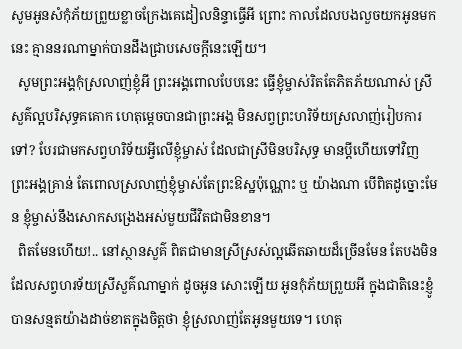សូមអូនសំកុំភ័យព្រួយខ្លាចក្រែងគេដៀលនិន្ទាធ្វើអី ព្រោះ កាលដែលបងលួចយកអូនមកនេះ គ្មាននរណាម្នាក់បានដឹងជ្រាបសេចក្ដីនេះឡើយ។
  សូមព្រះអង្គកុំស្រលាញ់ខ្ញុំអី ព្រះអង្គពោលបែបនេះ ធ្វើខ្ញុំម្ចាស់រិតតែភិតភ័យណាស់ ស្រីសួគ៌ល្អបរិសុទ្ធគគោក ហេតុម្ដេចបានជាព្រះអង្គ មិនសព្វព្រះហរិទ័យស្រលាញ់រៀបការទៅ? បែរជាមកសព្វហរិទ័យអ្វីលើខ្ញុំម្ចាស់ ដែលជាស្រីមិនបរិសុទ្ធ មានប្ដីហើយទៅវិញ ព្រះអង្គគ្រាន់ តែពោលស្រលាញ់ខ្ញុំម្ចាស់តែព្រះឱស្ឋប៉ុណ្ណោះ ឬ យ៉ាងណា បើពិតដូច្នោះមែន ខ្ញុំម្ចាស់នឹងសោកសង្រេងអស់មួយជីវិតជាមិនខាន។
  ពិតមែនហើយ!.. នៅស្ថានសួគ៌ ពិតជាមានស្រីស្រស់ល្អឆើតឆាយដ៏ច្រើនមែន តែបងមិនដែលសព្វហរទ័យស្រីសួគ៌ណាម្នាក់ ដូចអូន សោះឡើយ អូនកុំភ័យព្រួយអី ក្នុងជាតិនេះខ្ញូំបានសន្មតយ៉ាងដាច់ខាតក្នុងចិត្ដថា ខ្ញុំស្រលាញ់តែអូនមួយទេ។ ហេតុ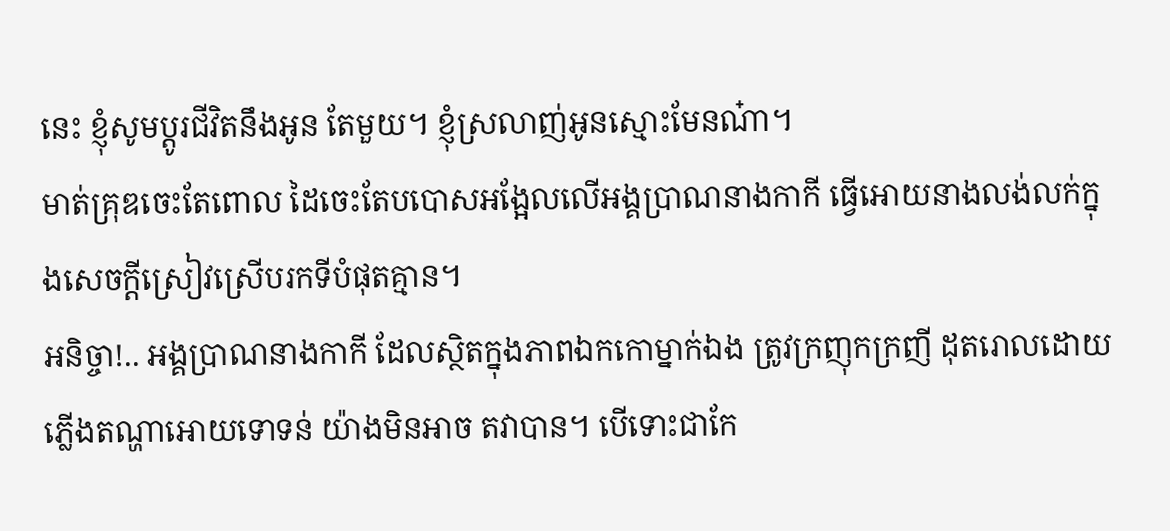នេះ ខ្ញុំសូមប្ដូរជីវិតនឹងអូន តែមួយ។ ខ្ញុំស្រលាញ់អូនស្មោះមែនណ៎ា។
មាត់គ្រុឌចេះតែពោល ដៃចេះតែបបោសអង្អែលលើអង្គប្រាណនាងកាកី ធ្វើអោយនាងលង់លក់ក្នុងសេចក្ដីស្រៀវស្រើបរកទីបំផុតគ្មាន។
អនិច្ចា!.. អង្គប្រាណនាងកាកី ដែលស្ថិតក្នុងភាពឯកកោម្នាក់ឯង ត្រូវក្រញុកក្រញី ដុតរោលដោយភ្លើងតណ្ហាអោយទោទន់ យ៉ាងមិនអាច តវាបាន។ បើទោះជាកែ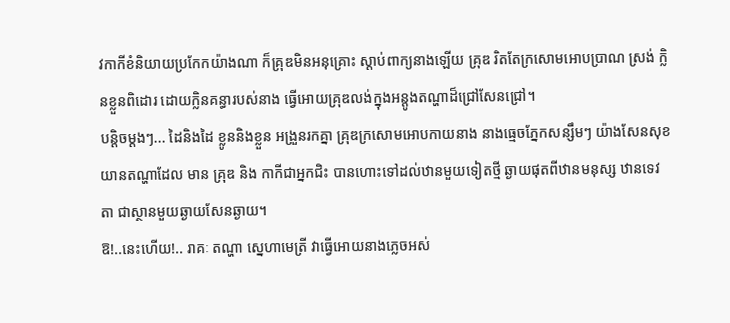វកាកីខំនិយាយប្រកែកយ៉ាងណា ក៏គ្រុឌមិនអនុគ្រោះ ស្ដាប់ពាក្យនាងឡើយ គ្រុឌ រិតតែក្រសោមអោបប្រាណ ស្រង់ ក្លិនខ្លួនពិដោរ ដោយក្លិនគន្ធារបស់នាង ធ្វើអោយគ្រុឌលង់ក្នុងអន្ដូងតណ្ហាដ៏ជ្រៅសែនជ្រៅ។
បន្ដិចម្ដងៗ... ដៃនិងដៃ ខ្លូននិងខ្លួន អង្រួនរកគ្នា គ្រុឌក្រសោមអោបកាយនាង នាងធ្មេចភ្នែកសន្សឹមៗ យ៉ាងសែនសុខ យានតណ្ហាដែល មាន គ្រុឌ និង កាកីជាអ្នកជិះ បានហោះទៅដល់ឋានមួយទៀតថ្មី ឆ្ងាយផុតពីឋានមនុស្ស ឋានទេវតា ជាស្ថានមួយឆ្ងាយសែនឆ្ងាយ។
ឱ!..នេះហើយ!.. រាគៈ តណ្ហា ស្នេហាមេត្រី វាធ្វើអោយនាងភ្លេចអស់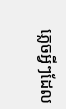ភ្លេចអ្វីៗដែល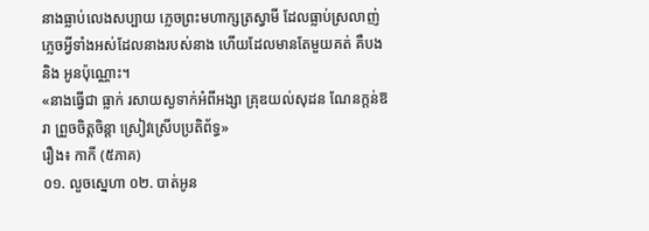នាងធ្លាប់លេងសប្បាយ ភ្លេចព្រះមហាក្សត្រស្វាមី ដែលធ្លាប់ស្រលាញ់ ភ្លេចអ្វីទាំងអស់ដែលនាងរបស់នាង ហើយដែលមានតែមួយគត់ គឺបង និង អូនប៉ុណ្ណោះ។
«នាងធ្វើជា ធ្លាក់ រសាយស្ងទាក់អំពីអង្សា គ្រុឌយល់សុដន ណែនក្ដន់ឱរា ព្រួចចិត្ដចិន្ដា ស្រៀវស្រើបប្រតិព័ទ្ធ»
រឿង៖ កាកី (៥ភាគ)
០១. លួចស្នេហា ០២. បាត់អូន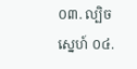០៣. ល្បិចស្នេហ៍ ០៤.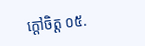ក្ដៅចិត្ដ ០៥.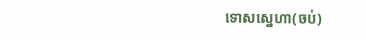ទោសស្នេហា(ចប់)